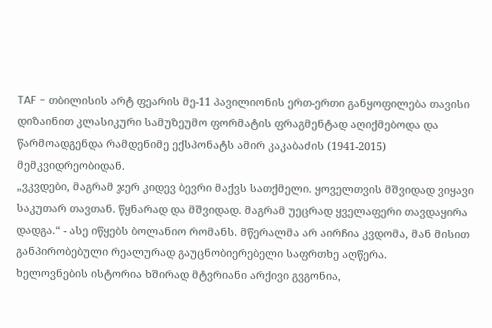TAF - თბილისის არტ ფეარის მე-11 პავილიონის ერთ-ერთი განყოფილება თავისი დიზაინით კლასიკური სამუზეუმო ფორმატის ფრაგმენტად აღიქმებოდა და წარმოადგენდა რამდენიმე ექსპონატს ამირ კაკაბაძის (1941-2015) მემკვიდრეობიდან.
„ვკვდები, მაგრამ ჯერ კიდევ ბევრი მაქვს სათქმელი. ყოველთვის მშვიდად ვიყავი საკუთარ თავთან. წყნარად და მშვიდად. მაგრამ უეცრად ყველაფერი თავდაყირა დადგა.“ - ასე იწყებს ბოლანიო რომანს. მწერალმა არ აირჩია კვდომა, მან მისით განპირობებული რეალურად გაუცნობიერებელი საფრთხე აღწერა.
ხელოვნების ისტორია ხშირად მტვრიანი არქივი გვგონია,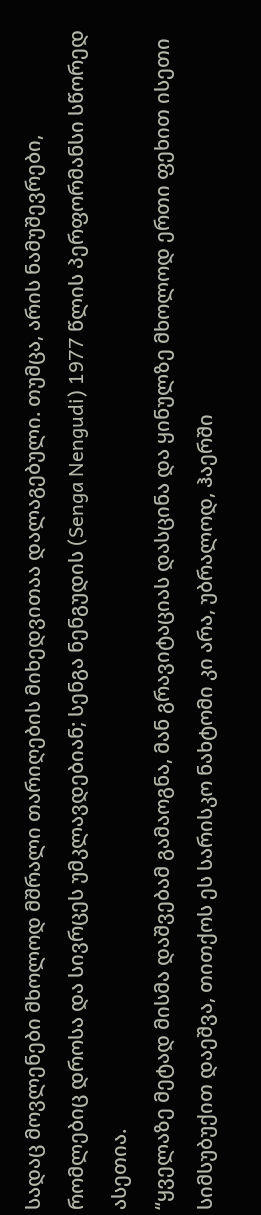სადაც მოვლენები მხოლოდ მშრალი თარიღების მიხედვითაა დალაგებული. თუმცა, არის ნამუშევრები, რომლებიც დროსა და სივრცეს უმკლავდებიან; სენგა ნენგუდის (Senga Nengudi) 1977 წლის პერფორმანსი სწორედ ასეთია.
“ყველაზე მეტად მისმა დაშვებამ გამაოგნა, მან გრავიტაციას დასცინა და ყინულზე მხოლოდ ერთი ფეხით ისეთი სიმსუბუქით დაეშვა, თითქოს ეს სარისკო ნახტომი კი არა, უბრალოდ, ჰაერში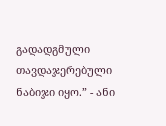გადადგმული თავდაჯერებული ნაბიჯი იყო.” - ანი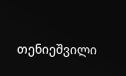თენიეშვილი